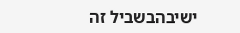ישיבהבשביל זה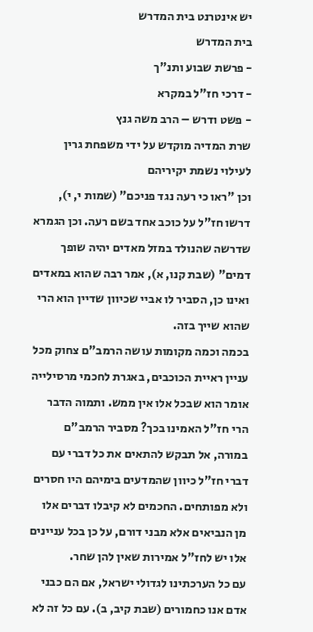יש אינטרנט בית המדרש
בית המדרש
- פרשת שבוע ותנ"ך
- דרכי חז"ל במקרא
- פשט ודרש – הרב משה גנץ
שרת המדיה מוקדש על ידי משפחת גרין לעילוי נשמת יקיריהם
וכן "ראו כי רעה נגד פניכם" (שמות י, י), דרשו חז"ל על כוכב אחד בשם רעה. וכן הגמרא שדרשה שהנולד במזל מאדים יהיה שופך דמים" (שבת קנו, א), אמר רבה שהוא במאדים ואינו כן, הסביר לו אביי שכיוון שדיין הוא הרי שהוא שייך בזה.
בכמה וכמה מקומות עושה הרמב"ם צחוק מכל עניין ראיית הכוכבים, באגרת לחכמי מרסילייה אומר הוא שבכל אלו אין ממש. ותמוה הדבר הרי חז"ל האמינו בכך? מסביר הרמב"ם במורה, אל תבקש להתאים את כל דברי עם דברי חז"ל כיוון שהמדעים בימיהם היו חסרים ולא מפותחים. החכמים לא קיבלו דברים אלו מן הנביאים אלא מבני דורם, על כן בכל עניינים אלו יש לחז"ל אמירות שאין להן שחר.
עם כל הערכתינו לגדולי ישראל, אם הם כבני אדם אנו כחמורים (שבת קיב, ב). עם כל זה לא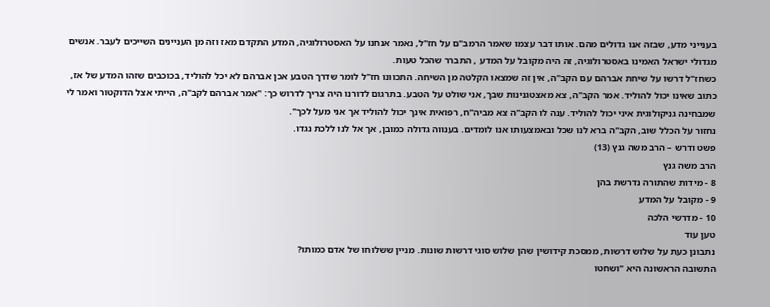בענייני מדע, שבזה אנו גדולים מהם. אותו דבר עצמו שאמר הרמב"ם על חז"ל, נאמר אנחנו על האסטרולוגיה, המדע התקדם מאז וזה מן העניינים השייכים לעבר. אנשים מגדולי ישראל האמינו באסטרולוגיה, זה היה מקובל על המדע , התברר שהכל טעות.
כשחז"ל דרשו על שיחת אברהם עם הקב"ה, אין זה שמצאו הקלטה מן השיחה. התכוונו חז"ל לומר שדרך הטבע אכן אברהם לא יכל להוליד, בכוכבים שזהו המדע של אז, כתוב שאינו יכול להוליד. אמר הקב"ה, צא מאצטגנינות שבך, אני שולט על הטבע. בתרגום לדורנו היה צריך לדרוש כך: "אמר אברהם לקב"ה, הייתי אצל הדוקטור ואמר לי שמבחינה גניקולוגית איני יכול להוליד. ענה לו הקב"ה צא מביה"ח, רפואית אינך יכול להוליד אך אני מעל לכך".
נחזור על הכלל שוב, הקב"ה ברא לנו שכל ובאמצעותו אנו לומדים. בענווה גדולה כמובן, אך אל לנו ללכת נגדו.
פשט ודרש – הרב משה גנץ (13)
הרב משה גנץ
8 - מידות שהתורה נדרשת בהן
9 - מקובל על המדע
10 - מדרשי הלכה
טען עוד
נתבונן כעת על שלוש דרשות, ממסכת קידושין שהן שלוש סוגי דרשות שונות. מניין ששלוחו של אדם כמותו?
התשובה הראשונה היא "ושחטו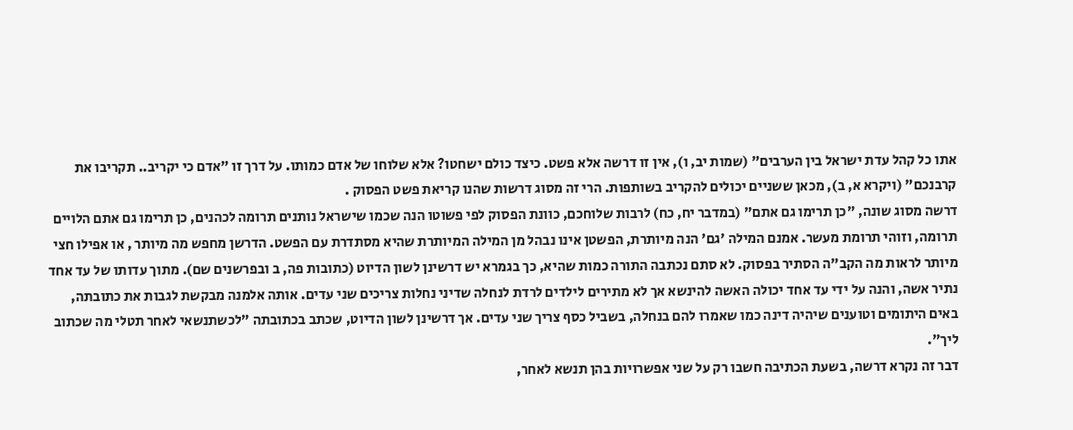אתו כל קהל עדת ישראל בין הערבים" (שמות יב, ו), אין זו דרשה אלא פשט. כיצד כולם ישחטו? אלא שלוחו של אדם כמותו. על דרך זו "אדם כי יקריב.. תקריבו את קרבנכם" (ויקרא א, ב), מכאן ששניים יכולים להקריב בשותפות. הרי זה מסוג דרשות שהנו קריאת פשט הפסוק .
דרשה מסוג שונה, "כן תרימו גם אתם" (במדבר יח, כח) לרבות שלוחכם, כוונת הפסוק לפי פשוטו הנה שכמו שישראל נותנים תרומה לכהנים, כן תרימו גם אתם הלויים תרומה, וזוהי תרומת מעשר. אמנם המילה 'גם' הנה מיותרת, הפשטן אינו נבהל מן המילה המיותרת שהיא מסתדרת עם הפשט. הדרשן מחפש מה מיותר , או אפילו חצי מיותר לראות מה הקב"ה הסתיר בפסוק. לא סתם נכתבה התורה כמות שהיא, כך בגמרא יש דרשינן לשון הדיוט (כתובות פה, ב ובפרשנים שם). מתוך עדותו של עד אחד נתיר אשה, והנה על ידי עד אחד יכולה האשה להינשא אך לא מתירים לילדים לרדת לנחלה שדיני נחלות צריכים שני עדים. אותה אלמנה מבקשת לגבות את כתובתה, באים היתומים וטוענים שיהיה דינה כמו שאמרו להם בנחלה, בשביל כסף צריך שני עדים. אך דרשינן לשון הדיוט, שכתב בכתובתה "לכשתנשאי לאחר תטלי מה שכתוב ליך".
דבר זה נקרא דרשה, בשעת הכתיבה חשבו רק על שני אפשרויות בהן תנשא לאחר,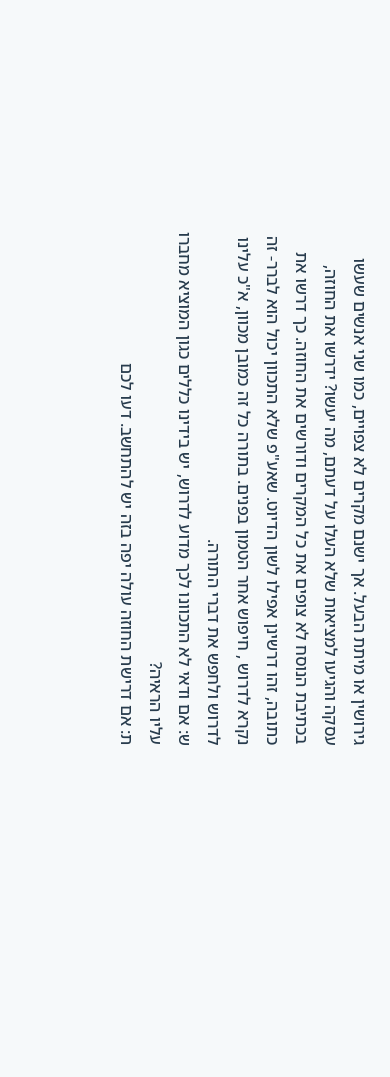גירושין או מיתת הבעל. אך ישנם מקרים לא צפויים, כמו שני אנשים שעשו עסקה והגיעו למציאות שלא העלו על דעתם, מה יעשו? ידרשו את החוזה, בכתיבת הנוסח לא צופים את כל המקרים ודורשים את החוזה. כך דרשו את כתובה, זהו דרשינן אפילו לשון הדיוט. שאע"פ שלא התכוון יכול הוא לברר- זה נקרא לדרוש , חיפוש אחר הטמון בפנים. בתורה כל זה כמובן מכוון, א"כ עלינו לדרוש ולחפש את דברי התורה.
ש: אם ודאי לא התכוונו לכך מדוע לדרוש, יש בידינו כללים כגון המוציא מחברו עליו הראיה?
ת: אם דרישת החוזה עולה יפה בזה יש להתחשב. דעו לכם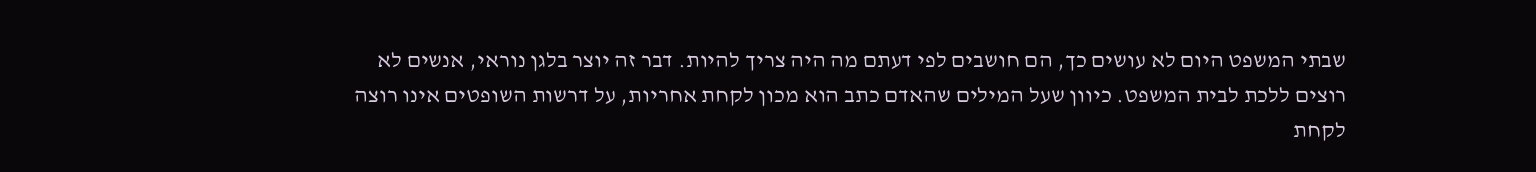שבתי המשפט היום לא עושים כך, הם חושבים לפי דעתם מה היה צריך להיות. דבר זה יוצר בלגן נוראי, אנשים לא רוצים ללכת לבית המשפט. כיוון שעל המילים שהאדם כתב הוא מכון לקחת אחריות, על דרשות השופטים אינו רוצה לקחת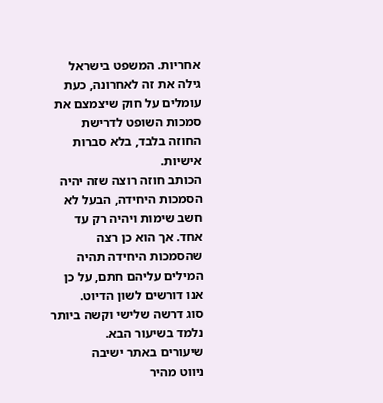אחריות. המשפט בישראל גילה את זה לאחרונה, כעת עומלים על חוק שיצמצם את סמכות השופט לדרישת החוזה בלבד, בלא סברות אישיות.
הכותב חוזה רוצה שזה יהיה הסמכות היחידה, הבעל לא חשב שימות ויהיה רק עד אחד. אך הוא כן רצה שהסמכות היחידה תהיה המילים עליהם חתם, על כן אנו דורשים לשון הדיוט.
סוג דרשה שלישי וקשה ביותר נלמד בשיעור הבא.
שיעורים באתר ישיבה
ניווט מהיר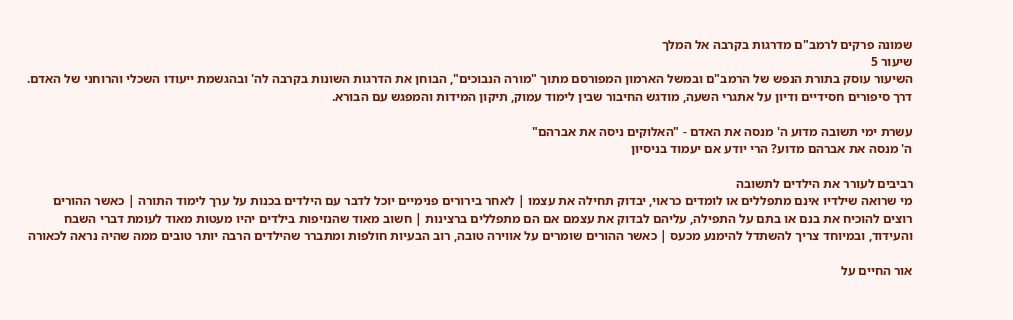שמונה פרקים לרמב"ם מדרגות בקרבה אל המלך
שיעור 5
השיעור עוסק בתורת הנפש של הרמב"ם ובמשל הארמון המפורסם מתוך "מורה הנבוכים", הבוחן את הדרגות השונות בקרבה לה' ובהגשמת ייעודו השכלי והרוחני של האדם. דרך סיפורים חסידיים ודיון על אתגרי השעה, מודגש החיבור שבין לימוד עמוק, תיקון המידות והמפגש עם הבורא.

עשרת ימי תשובה מדוע ה' מנסה את האדם - "האלוקים ניסה את אברהם"
ה' מנסה את אברהם מדוע? הרי יודע אם יעמוד בניסיון

רביבים לעורר את הילדים לתשובה
מי שרואה שילדיו אינם מתפללים או לומדים כראוי, יבדוק תחילה את עצמו | לאחר בירורים פנימיים יוכל לדבר עם הילדים בכנות על ערך לימוד התורה | כאשר ההורים רוצים להוכיח את בנם או בתם על התפילה, עליהם לבדוק את עצמם אם הם מתפללים ברצינות | חשוב מאוד שהנזיפות בילדים יהיו מעטות מאוד לעומת דברי השבח והעידוד, ובמיוחד צריך להשתדל להימנע מכעס | כאשר ההורים שומרים על אווירה טובה, רוב הבעיות חולפות ומתברר שהילדים הרבה יותר טובים ממה שהיה נראה לכאורה

אור החיים על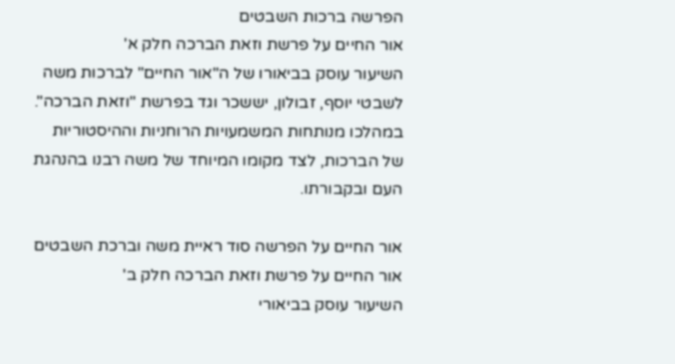הפרשה ברכות השבטים
אור החיים על פרשת וזאת הברכה חלק א'
השיעור עוסק בביאורו של ה"אור החיים" לברכות משה לשבטי יוסף, זבולון, יששכר וגד בפרשת "וזאת הברכה". במהלכו מנותחות המשמעויות הרוחניות וההיסטוריות של הברכות, לצד מקומו המיוחד של משה רבנו בהנהגת העם ובקבורתו.

אור החיים על הפרשה סוד ראיית משה וברכת השבטים
אור החיים על פרשת וזאת הברכה חלק ב'
השיעור עוסק בביאורי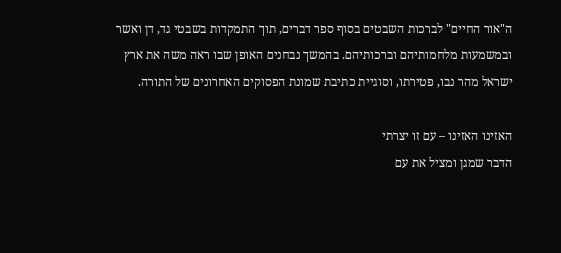ה"אור החיים" לברכות השבטים בסוף ספר דברים, תוך התמקדות בשבטי גד, דן ואשר ובמשמעות מלחמותיהם וברכותיהם. בהמשך נבחנים האופן שבו ראה משה את ארץ ישראל מהר נבו, פטירתו, וסוגיית כתיבת שמונת הפסוקים האחרונים של התורה.

האזינו האזינו – עם זו יצרתי
הדבר שמגן ומציל את עם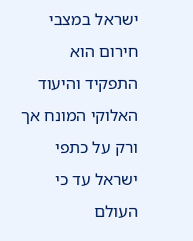ישראל במצבי חירום הוא התפקיד והיעוד האלוקי המונח אך ורק על כתפי ישראל עד כי העולם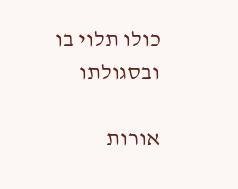כולו תלוי בו ובסגולתו

אורות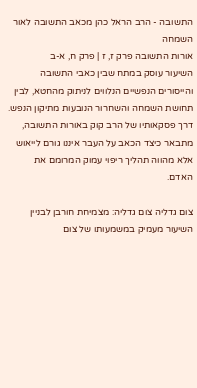התשובה - הרב הראל כהן מכאב התשובה לאור השמחה
אורות התשובה פרק ז, ז | פרק ח, א-ב
השיעור עוסק במתח שבין כאבי התשובה והייסורים הנפשיים הנלווים לניתוק מהחטא, לבין תחושת השמחה והשחרור הנובעות מתיקון הנפש. דרך פסקאותיו של הרב קוק באורות התשובה, מתבאר כיצד הכאב על העבר איננו גורם לייאוש אלא מהווה תהליך ריפוי עמוק המרומם את האדם.

צום גדליה צום גדליה: מצמיחת חורבן לבניין
השיעור מעמיק במשמעותו של צום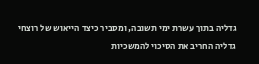גדליה בתוך עשרת ימי תשובה, ומסביר כיצד הייאוש של רוצחי גדליה החריב את הסיכוי להמשכיות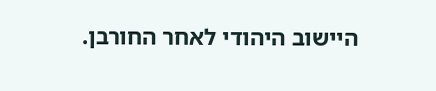היישוב היהודי לאחר החורבן.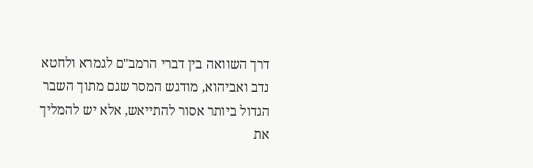דרך השוואה בין דברי הרמב"ם לגמרא ולחטא נדב ואביהוא, מודגש המסר שגם מתוך השבר הגדול ביותר אסור להתייאש, אלא יש להמליך את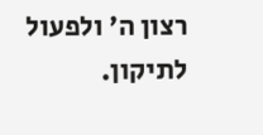רצון ה' ולפעול לתיקון.